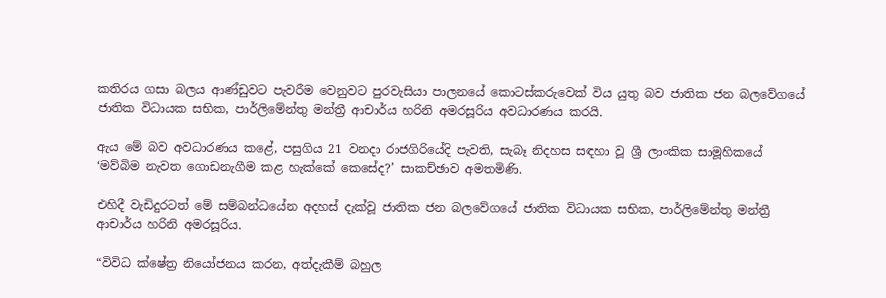කතිරය ගසා බලය ආණ්ඩුවට පැවරීම වෙනුවට පුරවැසියා පාලනයේ කොටස්කරුවෙක් විය යුතු බව ජාතික ජන බලවේගයේ ජාතික විධායක සභික, පාර්ලිමේන්තු මන්ත්‍රී ආචාර්ය හරිනි අමරසූරිය අවධාරණය කරයි.

ඇය මේ බව අවධාරණය කළේ, පසුගිය 21 වනදා රාජගිරියේදි පැවති, සැබෑ නිදහස සඳහා වූ ශ්‍රී ලාංකික සාමූහිකයේ ‘මව්බිම නැවත ගොඩනැගීම කළ හැක්කේ කෙසේද?’ සාකච්ඡාව අමතමිණි.

එහිදී වැඩිදුරටත් මේ සම්බන්ධයේන අදහස් දැක්වූ ජාතික ජන බලවේගයේ ජාතික විධායක සභික, පාර්ලිමේන්තු මන්ත්‍රී ආචාර්ය හරිනි අමරසූරිය.

“විවිධ ක්ෂේත්‍ර නියෝජනය කරන, අත්දැකීම් බහුල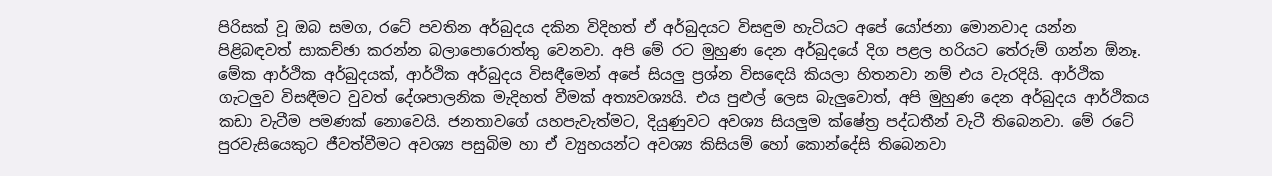පිරිසක් වූ ඔබ සමග, රටේ පවතින අර්බුදය දකින විදිහත් ඒ අර්බුදයට විසඳුම හැටියට අපේ යෝජනා මොනවාද යන්න පිළිබඳවත් සාකච්ඡා කරන්න බලාපොරොත්තු වෙනවා. අපි මේ රට මුහුණ දෙන අර්බුදයේ දිග පළල හරියට තේරුම් ගන්න ඕනෑ. මේක ආර්ථික අර්බුදයක්, ආර්ථික අර්බුදය විසඳීමෙන් අපේ සියලු ප්‍රශ්න විසඳෙයි කියලා හිතනවා නම් එය වැරදියි. ආර්ථික ගැටලුව විසඳීමට වුවත් දේශපාලනික මැදිහත් වීමක් අත්‍යවශ්‍යයි. එය පුළුල් ලෙස බැලුවොත්, අපි මුහුණ දෙන අර්බුදය ආර්ථිකය කඩා වැටීම පමණක් නොවෙයි. ජනතාවගේ යහපැවැත්මට, දියුණුවට අවශ්‍ය සියලුම ක්ෂේත්‍ර පද්ධතීන් වැටී තිබෙනවා. මේ රටේ පුරවැසියෙකුට ජීවත්වීමට අවශ්‍ය පසුබිම හා ඒ ව්‍යුහයන්ට අවශ්‍ය කිසියම් හෝ කොන්දේසි තිබෙනවා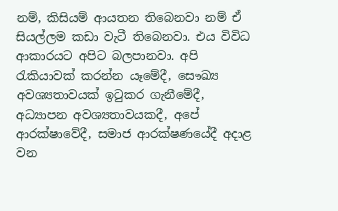නම්, කිසියම් ආයතන තිබෙනවා නම් ඒ සියල්ලම කඩා වැටී තිබෙනවා. එය විවිධ ආකාරයට අපිට බලපානවා. අපි රැකියාවක් කරන්න යෑමේදී, සෞඛ්‍ය අවශ්‍යතාවයක් ඉටුකර ගැනීමේදී, අධ්‍යාපන අවශ්‍යතාවයකදී, අපේ ආරක්ෂාවේදී, සමාජ ආරක්ෂණයේදී අදාළ වන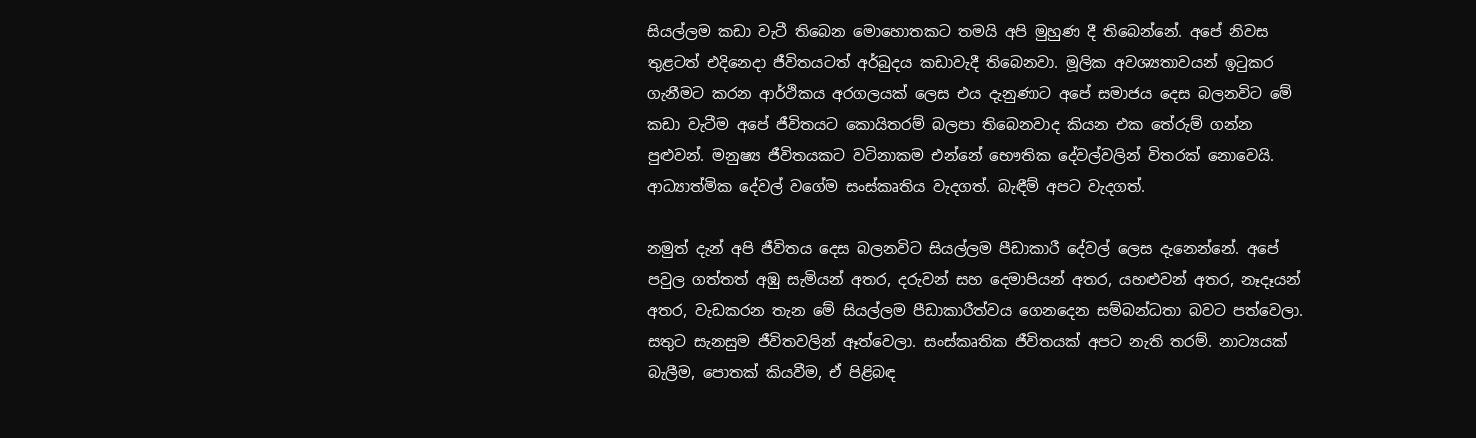සියල්ලම කඩා වැටී තිබෙන මොහොතකට තමයි අපි මුහුණ දී තිබෙන්නේ. අපේ නිවස තුළටත් එදිනෙදා ජීවිතයටත් අර්බුදය කඩාවැදී තිබෙනවා. මූලික අවශ්‍යතාවයන් ඉටුකර ගැනීමට කරන ආර්ථිකය අරගලයක් ලෙස එය දැනුණාට අපේ සමාජය දෙස බලනවිට මේ කඩා වැටීම අපේ ජීවිතයට කොයිතරම් බලපා තිබෙනවාද කියන එක තේරුම් ගන්න පුළුවන්. මනුෂ්‍ය ජීවිතයකට වටිනාකම එන්නේ භෞතික දේවල්වලින් විතරක් නොවෙයි. ආධ්‍යාත්මික දේවල් වගේම සංස්කෘතිය වැදගත්. බැඳීම් අපට වැදගත්.

නමුත් දැන් අපි ජීවිතය දෙස බලනවිට සියල්ලම පීඩාකාරී දේවල් ලෙස දැනෙන්නේ. අපේ පවුල ගත්තත් අඹු සැමියන් අතර, දරුවන් සහ දෙමාපියන් අතර, යහළුවන් අතර, නෑදෑයන් අතර, වැඩකරන තැන මේ සියල්ලම පීඩාකාරීත්වය ගෙනදෙන සම්බන්ධතා බවට පත්වෙලා. සතුට සැනසුම ජීවිතවලින් ඈත්වෙලා. සංස්කෘතික ජීවිතයක් අපට නැති තරම්. නාට්‍යයක් බැලීම, පොතක් කියවීම, ඒ පිළිබඳ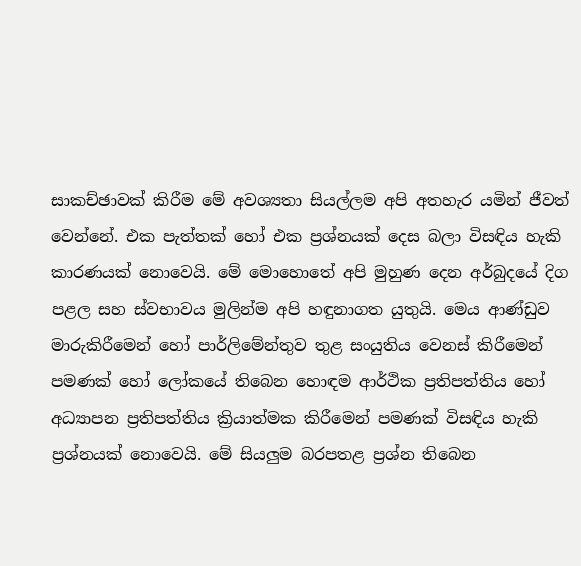සාකච්ඡාවක් කිරීම මේ අවශ්‍යතා සියල්ලම අපි අතහැර යමින් ජීවත් වෙන්නේ. එක පැත්තක් හෝ එක ප්‍රශ්නයක් දෙස බලා විසඳිය හැකි කාරණයක් නොවෙයි. මේ මොහොතේ අපි මුහුණ දෙන අර්බුදයේ දිග පළල සහ ස්වභාවය මුලින්ම අපි හඳුනාගත යුතුයි. මෙය ආණ්ඩුව මාරුකිරීමෙන් හෝ පාර්ලිමේන්තුව තුළ සංයුතිය වෙනස් කිරීමෙන් පමණක් හෝ ලෝකයේ තිබෙන හොඳම ආර්ථික ප්‍රතිපත්තිය හෝ අධ්‍යාපන ප්‍රතිපත්තිය ක්‍රියාත්මක කිරීමෙන් පමණක් විසඳිය හැකි ප්‍රශ්නයක් නොවෙයි. මේ සියලුම බරපතළ ප්‍රශ්න තිබෙන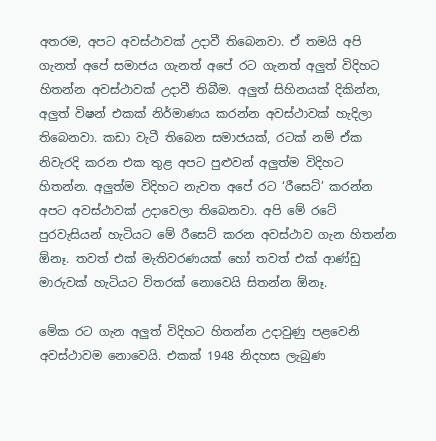අතරම, අපට අවස්ථාවක් උදාවී තිබෙනවා. ඒ තමයි අපි ගැනත් අපේ සමාජය ගැනත් අපේ රට ගැනත් අලුත් විදිහට හිතන්න අවස්ථාවක් උදාවී තිබීම. අලුත් සිහිනයක් දිකින්න, අලුත් විෂන් එකක් නිර්මාණය කරන්න අවස්ථාවක් හැදිලා තිබෙනවා. කඩා වැටී තිබෙන සමාජයක්, රටක් නම් ඒක නිවැරදි කරන එක තුළ අපට පුළුවන් අලුත්ම විදිහට හිතන්න. අලුත්ම විදිහට නැවත අපේ රට ‘රීසෙට්’ කරන්න අපට අවස්ථාවක් උදාවෙලා තිබෙනවා. අපි මේ රටේ පුරවැසියන් හැටියට මේ රීසෙට් කරන අවස්ථාව ගැන හිතන්න ඕනෑ. තවත් එක් මැතිවරණයක් හෝ තවත් එක් ආණ්ඩු මාරුවක් හැටියට විතරක් නොවෙයි සිතන්න ඕනෑ.

මේක රට ගැන අලුත් විදිහට හිතන්න උදාවුණු පළවෙනි අවස්ථාවම නොවෙයි. එකක් 1948 නිදහස ලැබුණ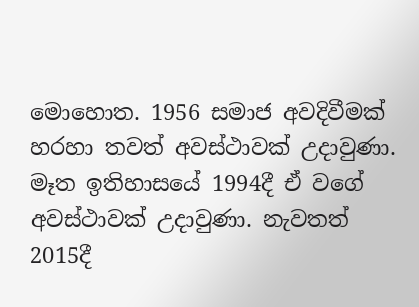මොහොත. 1956 සමාජ අවදිවීමක් හරහා තවත් අවස්ථාවක් උදාවුණා. මෑත ඉතිහාසයේ 1994දී ඒ වගේ අවස්ථාවක් උදාවුණා. නැවතත් 2015දී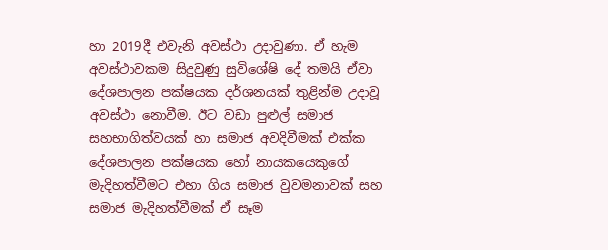හා 2019දී එවැනි අවස්ථා උදාවුණා. ඒ හැම අවස්ථාවකම සිදුවුණු සුවිශේෂි දේ තමයි ඒවා දේශපාලන පක්ෂයක දර්ශනයක් තුළින්ම උදාවූ අවස්ථා නොවීම. ඊට වඩා පුළුල් සමාජ සහභාගිත්වයක් හා සමාජ අවදිවීමක් එක්ක දේශපාලන පක්ෂයක හෝ නායකයෙකුගේ මැදිහත්වීමට එහා ගිය සමාජ වුවමනාවක් සහ සමාජ මැදිහත්වීමක් ඒ සෑම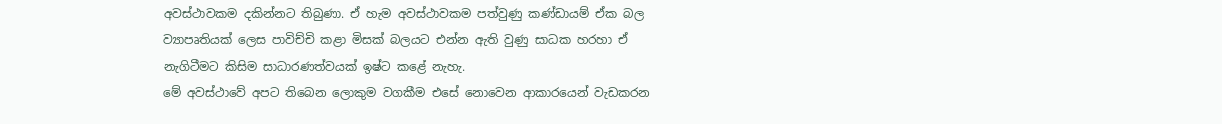අවස්ථාවකම දකින්නට තිබුණා. ඒ හැම අවස්ථාවකම පත්වුණු කණ්ඩායම් ඒක බල ව්‍යාපෘතියක් ලෙස පාවිච්චි කළා මිසක් බලයට එන්න ඇති වුණු සාධක හරහා ඒ නැගිටීමට කිසිම සාධාරණත්වයක් ඉෂ්ට කළේ නැහැ.
මේ අවස්ථාවේ අපට තිබෙන ලොකුම වගකීම එසේ නොවෙන ආකාරයෙන් වැඩකරන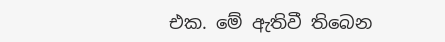එක. මේ ඇතිවී තිබෙන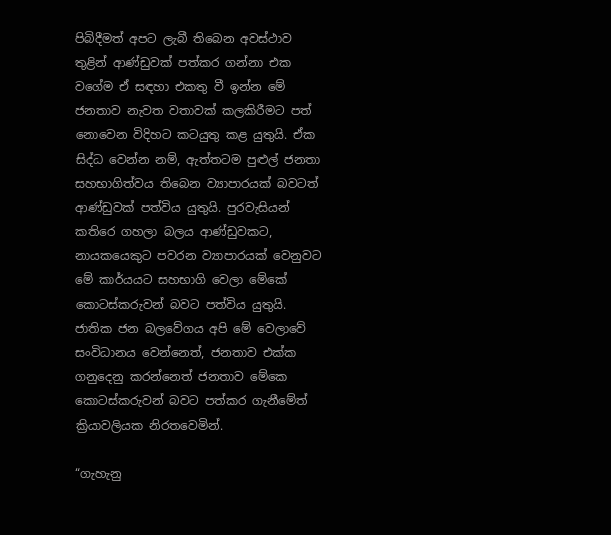පිබිදීමත් අපට ලැබී තිබෙන අවස්ථාව තුළින් ආණ්ඩුවක් පත්කර ගන්නා එක වගේම ඒ සඳහා එකතු වී ඉන්න මේ ජනතාව නැවත වතාවක් කලකිරීමට පත් නොවෙන විදිහට කටයුතු කළ යුතුයි. ඒක සිද්ධ වෙන්න නම්, ඇත්තටම පුළුල් ජනතා සහභාගිත්වය තිබෙන ව්‍යාපාරයක් බවටත් ආණ්ඩුවක් පත්විය යුතුයි. පුරවැසියන් කතිරෙ ගහලා බලය ආණ්ඩුවකට, නායකයෙකුට පවරන ව්‍යාපාරයක් වෙනුවට මේ කාර්යයට සහභාගි වෙලා මේකේ කොටස්කරුවන් බවට පත්විය යුතුයි. ජාතික ජන බලවේගය අපි මේ වෙලාවේ සංවිධානය වෙන්නෙත්, ජනතාව එක්ක ගනුදෙනු කරන්නෙත් ජනතාව මේකෙ කොටස්කරුවන් බවට පත්කර ගැනීමේත් ක්‍රියාවලියක නිරතවෙමින්.

“ගැහැනු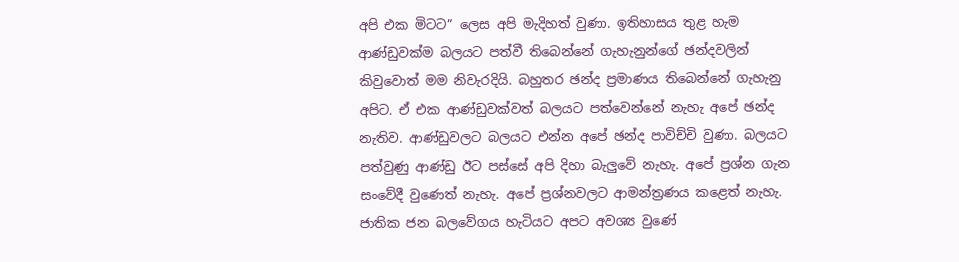අපි එක මිටට” ලෙස අපි මැදිහත් වුණා. ඉතිහාසය තුළ හැම ආණ්ඩුවක්ම බලයට පත්වී තිබෙන්නේ ගැහැනුන්ගේ ඡන්දවලින් කිවුවොත් මම නිවැරදියි. බහුතර ඡන්ද ප්‍රමාණය තිබෙන්නේ ගැහැනු අපිට. ඒ එක ආණ්ඩුවක්වත් බලයට පත්වෙන්නේ නැහැ අපේ ඡන්ද නැතිව. ආණ්ඩුවලට බලයට එන්න අපේ ඡන්ද පාවිච්චි වුණා. බලයට පත්වුණු ආණ්ඩු ඊට පස්සේ අපි දිහා බැලුවේ නැහැ. අපේ ප්‍රශ්න ගැන සංවේදී වුණෙත් නැහැ. අපේ ප්‍රශ්නවලට ආමන්ත්‍රණය කළෙත් නැහැ. ජාතික ජන බලවේගය හැටියට අපට අවශ්‍ය වුණේ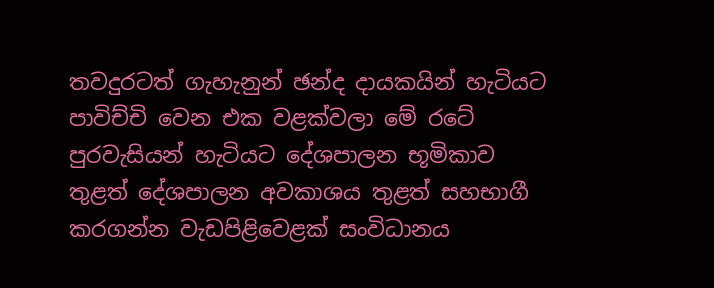තවදුරටත් ගැහැනුන් ඡන්ද දායකයින් හැටියට පාවිච්චි වෙන එක වළක්වලා මේ රටේ පුරවැසියන් හැටියට දේශපාලන භූමිකාව තුළත් දේශපාලන අවකාශය තුළත් සහභාගී කරගන්න වැඩපිළිවෙළක් සංවිධානය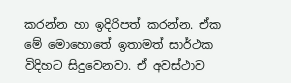කරන්න හා ඉදිරිපත් කරන්න. ඒක මේ මොහොතේ ඉතාමත් සාර්ථක විදිහට සිදුවෙනවා. ඒ අවස්ථාව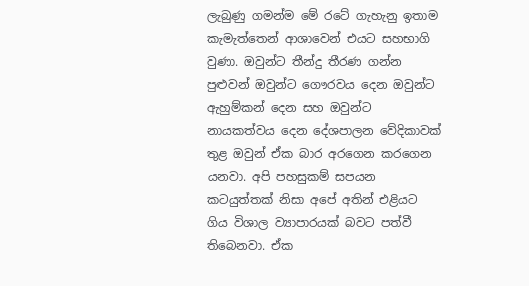ලැබුණු ගමන්ම මේ රටේ ගැහැනු ඉතාම කැමැත්තෙන් ආශාවෙන් එයට සහභාගි වුණා. ඔවුන්ට තීන්දු තීරණ ගන්න පුළුවන් ඔවුන්ට ගෞරවය දෙන ඔවුන්ට ඇහුම්කන් දෙන සහ ඔවුන්ට නායකත්වය දෙන දේශපාලන වේදිකාවක් තුළ ඔවුන් ඒක බාර අරගෙන කරගෙන යනවා. අපි පහසුකම් සපයන කටයුත්තක් නිසා අපේ අතින් එළියට ගිය විශාල ව්‍යාපාරයක් බවට පත්වී තිබෙනවා. ඒක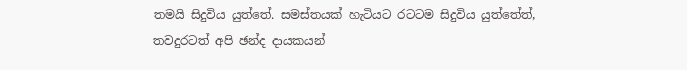තමයි සිදුවිය යුත්තේ. සමස්තයක් හැටියට රටටම සිදුවිය යුත්තේත්, තවදුරටත් අපි ඡන්ද දායකයන්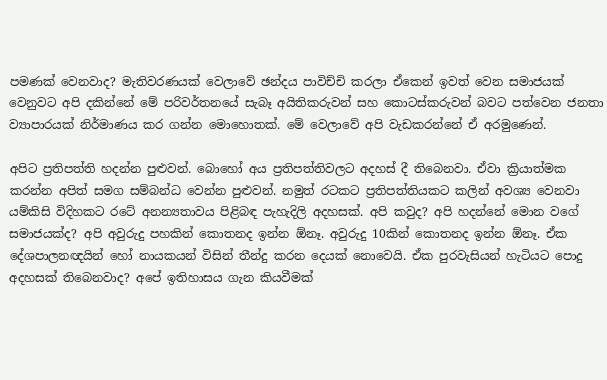පමණක් වෙනවාද? මැතිවරණයක් වෙලාවේ ඡන්දය පාවිච්චි කරලා ඒකෙන් ඉවත් වෙන සමාජයක් වෙනුවට අපි දකින්නේ මේ පරිවර්තනයේ සැබෑ අයිතිකරුවන් සහ කොටස්කරුවන් බවට පත්වෙන ජනතා ව්‍යාපාරයක් නිර්මාණය කර ගන්න මොහොතක්. මේ වෙලාවේ අපි වැඩකරන්නේ ඒ අරමුණෙන්.

අපිට ප්‍රතිපත්ති හදන්න පුළුවන්. බොහෝ අය ප්‍රතිපත්තිවලට අදහස් දී තිබෙනවා. ඒවා ක්‍රියාත්මක කරන්න අපිත් සමග සම්බන්ධ වෙන්න පුළුවන්. නමුත් රටකට ප්‍රතිපත්තියකට කලින් අවශ්‍ය වෙනවා යම්කිසි විදිහකට රටේ අනන්‍යතාවය පිළිබඳ පැහැදිලි අදහසක්. අපි කවුද? අපි හදන්නේ මොන වගේ සමාජයක්ද? අපි අවුරුදු පහකින් කොතනද ඉන්න ඕනෑ. අවුරුදු 10කින් කොතනද ඉන්න ඕනෑ. ඒක දේශපාලනඥයින් හෝ නායකයන් විසින් තීන්දු කරන දෙයක් නොවෙයි. ඒක පුරවැසියන් හැටියට පොදු අදහසක් තිබෙනවාද? අපේ ඉතිහාසය ගැන කියවීමක්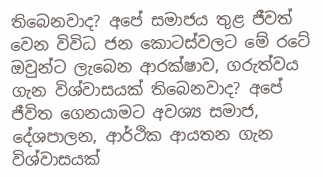තිබෙනවාද? අපේ සමාජය තුළ ජීවත් වෙන විවිධ ජන කොටස්වලට මේ රටේ ඔවුන්ට ලැබෙන ආරක්ෂාව, ගරුත්වය ගැන විශ්වාසයක් තිබෙනවාද? අපේ ජීවිත ගෙනයාමට අවශ්‍ය සමාජ, දේශපාලන, ආර්ථික ආයතන ගැන විශ්වාසයක්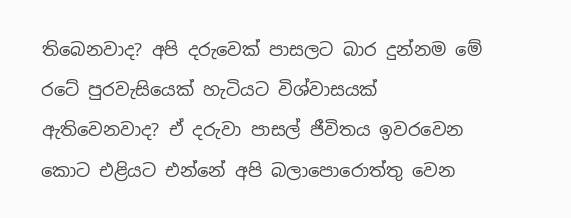තිබෙනවාද? අපි දරුවෙක් පාසලට බාර දුන්නම මේ රටේ පුරවැසියෙක් හැටියට විශ්වාසයක් ඇතිවෙනවාද? ඒ දරුවා පාසල් ජීවිතය ඉවරවෙන කොට එළියට එන්නේ අපි බලාපොරොත්තු වෙන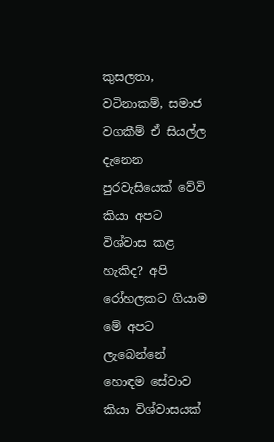කුසලතා, වටිනාකම්, සමාජ වගකීම් ඒ සියල්ල දැනෙන පුරවැසියෙක් වේවි කියා අපට විශ්වාස කළ හැකිද? අපි රෝහලකට ගියාම මේ අපට ලැබෙන්නේ හොඳම සේවාව කියා විශ්වාසයක්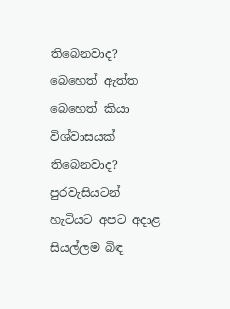තිබෙනවාද? බෙහෙත් ඇත්ත බෙහෙත් කියා විශ්වාසයක් තිබෙනවාද? පුරවැසියටන් හැටියට අපට අදාළ සියල්ලම බිඳ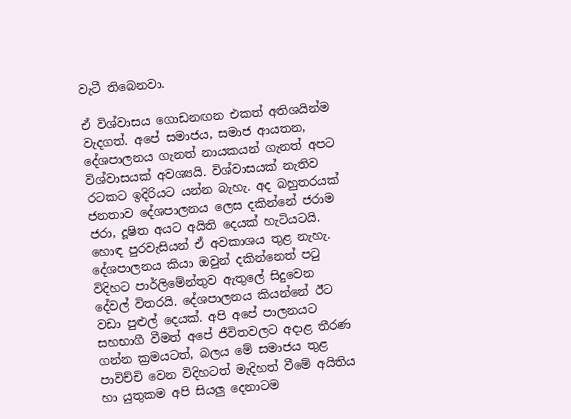වැටී තිබෙනවා.

ඒ විශ්වාසය ගොඩනඟන එකත් අතිශයින්ම වැදගත්. අපේ සමාජය, සමාජ ආයතන, දේශපාලනය ගැනත් නායකයන් ගැනත් අපට විශ්වාසයක් අවශ්‍යයි. විශ්වාසයක් නැතිව රටකට ඉදිරියට යන්න බැහැ. අද බහුතරයක් ජනතාව දේශපාලනය ලෙස දකින්නේ ජරාම ජරා, දූෂිත අයට අයිති දෙයක් හැටියටයි. හොඳ පුරවැසියන් ඒ අවකාශය තුළ නැහැ. දේශපාලනය කියා ඔවුන් දකින්නෙත් පටු විදිහට පාර්ලිමේන්තුව ඇතුලේ සිදුවෙන දේවල් විතරයි. දේශපාලනය කියන්නේ ඊට වඩා පුළුල් දෙයක්. අපි අපේ පාලනයට සහභාගී වීමත් අපේ ජීවිතවලට අදාළ තීරණ ගන්න ක්‍රමයටත්, බලය මේ සමාජය තුළ පාවිච්චි වෙන විදිහටත් මැදිහත් වීමේ අයිතිය හා යුතුකම අපි සියලු දෙනාටම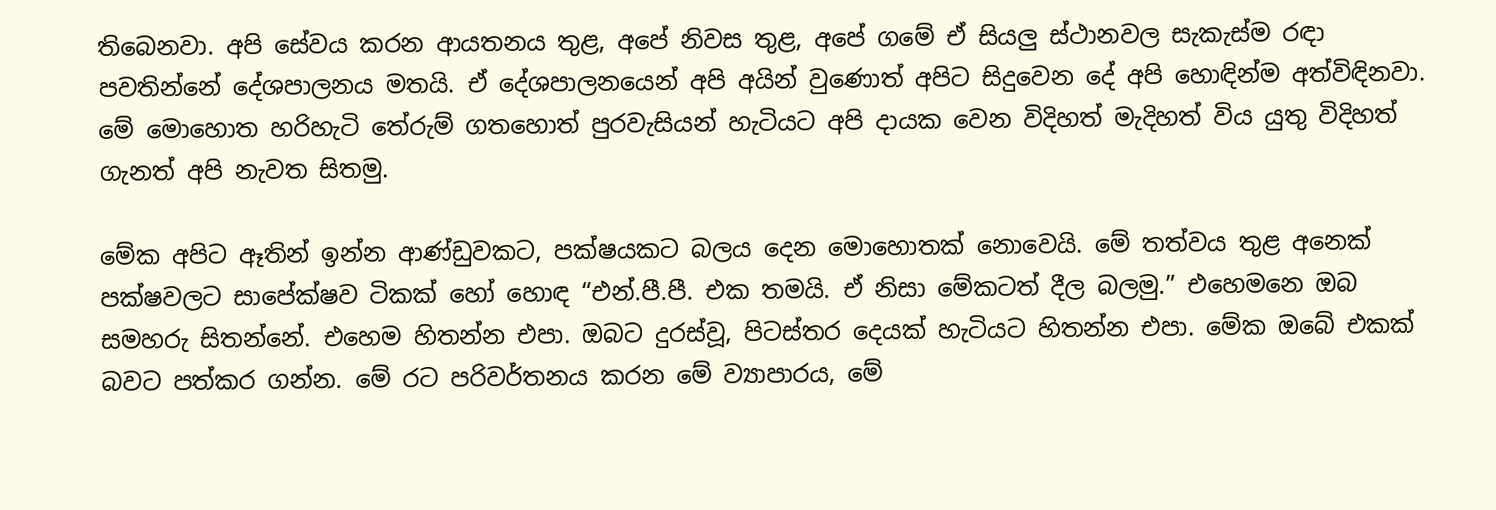තිබෙනවා. අපි සේවය කරන ආයතනය තුළ, අපේ නිවස තුළ, අපේ ගමේ ඒ සියලු ස්ථානවල සැකැස්ම රඳා පවතින්නේ දේශපාලනය මතයි. ඒ දේශපාලනයෙන් අපි අයින් වුණොත් අපිට සිදුවෙන දේ අපි හොඳින්ම අත්විඳිනවා. මේ මොහොත හරිහැටි තේරුම් ගතහොත් පුරවැසියන් හැටියට අපි දායක වෙන විදිහත් මැදිහත් විය යුතු විදිහත් ගැනත් අපි නැවත සිතමු.

මේක අපිට ඈතින් ඉන්න ආණ්ඩුවකට, පක්ෂයකට බලය දෙන මොහොතක් නොවෙයි. මේ තත්වය තුළ අනෙක් පක්ෂවලට සාපේක්ෂව ටිකක් හෝ හොඳ “එන්.පී.පී. එක තමයි. ඒ නිසා මේකටත් දීල බලමු.” එහෙමනෙ ඔබ සමහරු සිතන්නේ. එහෙම හිතන්න එපා. ඔබට දුරස්වූ, පිටස්තර දෙයක් හැටියට හිතන්න එපා. මේක ඔබේ එකක් බවට පත්කර ගන්න. මේ රට පරිවර්තනය කරන මේ ව්‍යාපාරය, මේ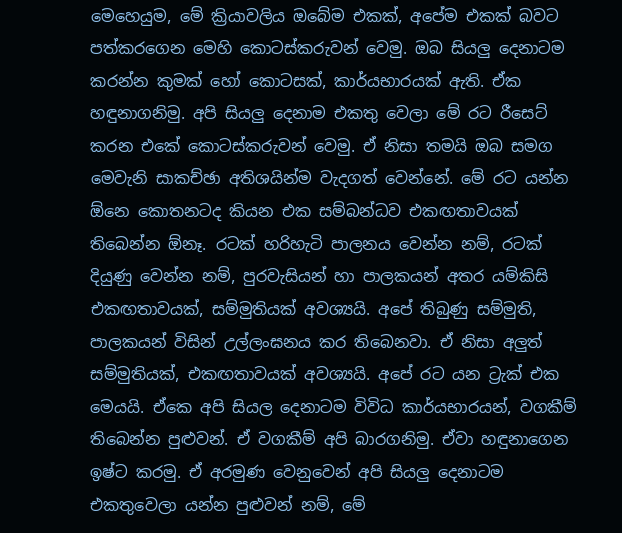මෙහෙයුම, මේ ක්‍රියාවලිය ඔබේම එකක්, අපේම එකක් බවට පත්කරගෙන මෙහි කොටස්කරුවන් වෙමු. ඔබ සියලු දෙනාටම කරන්න කුමක් හෝ කොටසක්, කාර්යභාරයක් ඇති. ඒක හඳුනාගනිමු. අපි සියලු දෙනාම එකතු වෙලා මේ රට රීසෙට් කරන එකේ කොටස්කරුවන් වෙමු. ඒ නිසා තමයි ඔබ සමග මෙවැනි සාකච්ඡා අතිශයින්ම වැදගත් වෙන්නේ. මේ රට යන්න ඕනෙ කොතනටද කියන එක සම්බන්ධව එකඟතාවයක් තිබෙන්න ඕනෑ. රටක් හරිහැටි පාලනය වෙන්න නම්, රටක් දියුණු වෙන්න නම්, පුරවැසියන් හා පාලකයන් අතර යම්කිසි එකඟතාවයක්, සම්මුතියක් අවශ්‍යයි. අපේ තිබුණු සම්මුති, පාලකයන් විසින් උල්ලංඝනය කර තිබෙනවා. ඒ නිසා අලුත් සම්මුතියක්, එකඟතාවයක් අවශ්‍යයි. අපේ රට යන ට්‍රැක් එක මෙයයි. ඒකෙ අපි සියල දෙනාටම විවිධ කාර්යභාරයන්, වගකීම් තිබෙන්න පුළුවන්. ඒ වගකීම් අපි බාරගනිමු. ඒවා හඳුනාගෙන ඉෂ්ට කරමු. ඒ අරමුණ වෙනුවෙන් අපි සියලු දෙනාටම එකතුවෙලා යන්න පුළුවන් නම්, මේ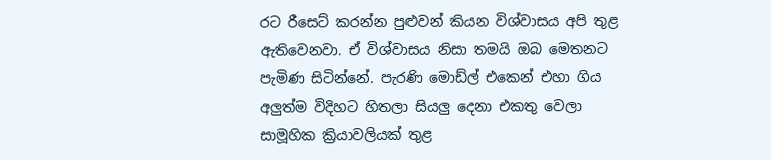රට රීසෙට් කරන්න පුළුවන් කියන විශ්වාසය අපි තුළ ඇතිවෙනවා. ඒ විශ්වාසය නිසා තමයි ඔබ මෙතනට පැමිණ සිටින්නේ. පැරණි මොඩ්ල් එකෙන් එහා ගිය අලුත්ම විදිහට හිතලා සියලු දෙනා එකතු වෙලා සාමූහික ක්‍රියාවලියක් තුළ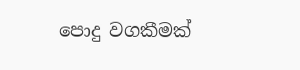පොදු වගකීමක්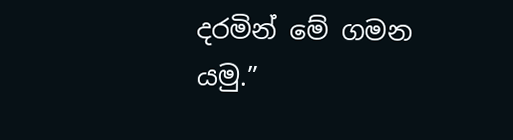දරමින් මේ ගමන යමු.”